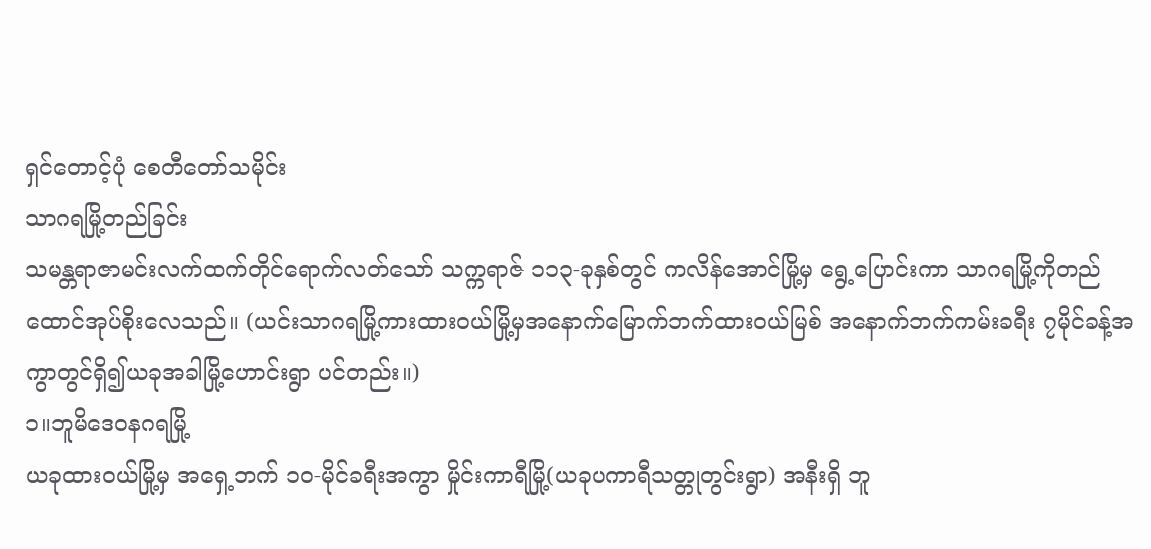ရှင်တောင့်ပုံ စေတီတော်သမိုင်း
သာဂရမြို့တည်ခြင်း
သမန္တရာဇာမင်းလက်ထက်တိုင်ရောက်လတ်သော် သက္ကရာဇ် ၁၁၃-ခုနှစ်တွင် ကလိန်အောင်မြို့မှ ရွေ့ပြောင်းကာ သာဂရမြို့ကိုတည်ထောင်အုပ်စိုးလေသည်။ (ယင်းသာဂရမြို့ကားထားဝယ်မြို့မှအနောက်မြောက်ဘက်ထားဝယ်မြစ် အနောက်ဘက်ကမ်းခရီး ၇မိုင်ခန့်အကွာတွင်ရှိ၍ယခုအခါမြို့ဟောင်းရွာ ပင်တည်း။)
၁။ဘူမိဒေဝနဂရမြို့
ယခုထားဝယ်မြို့မှ အရှေ့ဘက် ၁၀-မိုင်ခရီးအကွာ မှိုင်းကာရီမြို့(ယခုပကာရီသတ္တုတွင်းရွာ) အနီးရှိ ဘူ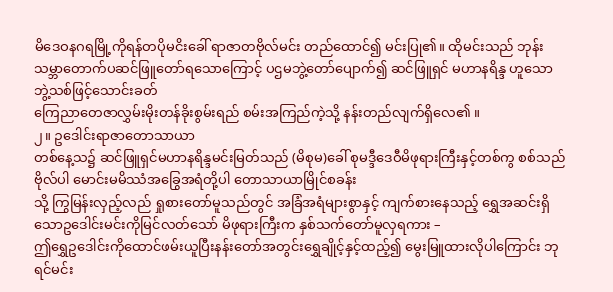မိဒေဝနဂရမြို့ကိုရန်တပိုမငိးခေါ် ရာဇာတဗိုလ်မင်း တည်ထောင်၍ မင်းပြု၏။ ထိုမင်းသည် ဘုန်းသမ္ဘာတောက်ပဆင်ဖြူတော်ရသောကြောင့် ပဌမဘွဲ့တော်ပျောက်၍ ဆင်ဖြူရှင် မဟာနရိန္ဒ ဟူသောဘွဲ့သစ်ဖြင့်သောင်းခတ်
ကြေညာတေဇာလွှမ်းမိုးတန်ခိုးစွမ်းရည် စမ်းအကြည်ကဲ့သို့ နန်းတည်လျက်ရှိလေ၏ ။
၂။ ဥဒေါင်းရာဇာတောသာယာ
တစ်နေ့သ၌ ဆင်ဖြူရှင်မဟာနရိန္ဒမင်းမြတ်သည် (မိစုမ)ခေါ် စုမဒ္ဒီဒေဝီမိဖုရားကြီးနှင့်တစ်ကွ စစ်သည် ဗိုလ်ပါ မောင်းမမိဿံအခြွေအရံတို့ပါ တောသာယာမြိုင်စခန်း
သို့ ကြွမြန်းလှည့်လည် ရှုစားတော်မူသည်တွင် အခြံအရံများစွာနှင့် ကျက်စားနေသည့် ရွှေအဆင်းရှိသောဥဒေါင်းမင်းကိုမြင်လတ်သော် မိဖုရားကြီးက နှစ်သက်တော်မူလှရကား –
ဤရွှေဥဒေါင်းကိုထောင်ဖမ်းယူပြီးနန်းတော်အတွင်းရွှေချိုင့်နှင့်ထည့်၍ မွေးမြူထားလိုပါကြောင်း ဘုရင်မင်း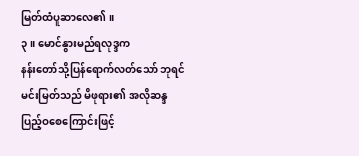မြတ်ထံပူဆာလေ၏ ။
၃။ မောင်နွားမည်ရလုဒ္ဒက
နန်းတော်သို့ပြန်ရောက်လတ်သော် ဘုရင်မင်းမြတ်သည် မိဖုရား၏ အလိုဆန္ဒ ပြည့်ဝစေကြောင်းဖြင့်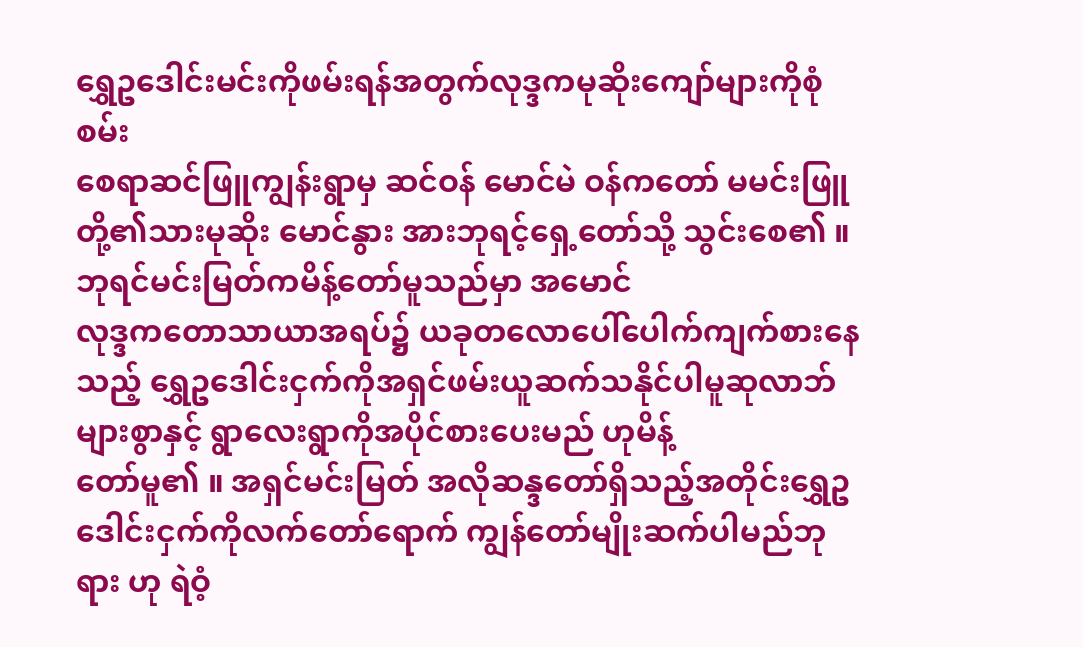ရွှေဥဒေါင်းမင်းကိုဖမ်းရန်အတွက်လုဒ္ဒကမုဆိုးကျော်များကိုစုံစမ်း
စေရာဆင်ဖြူကျွန်းရွာမှ ဆင်ဝန် မောင်မဲ ဝန်ကတော် မမင်းဖြူ တို့၏သားမုဆိုး မောင်နွား အားဘုရင့်ရှေ့တော်သို့ သွင်းစေ၏ ။ ဘုရင်မင်းမြတ်ကမိန့်တော်မူသည်မှာ အမောင်
လုဒ္ဒကတောသာယာအရပ်၌ ယခုတလောပေါ်ပေါက်ကျက်စားနေသည့် ရွှေဥဒေါင်းငှက်ကိုအရှင်ဖမ်းယူဆက်သနိုင်ပါမူဆုလာဘ်များစွာနှင့် ရွာလေးရွာကိုအပိုင်စားပေးမည် ဟုမိန့်
တော်မူ၏ ။ အရှင်မင်းမြတ် အလိုဆန္ဒတော်ရှိသည့်အတိုင်းရွှေဥဒေါင်းငှက်ကိုလက်တော်ရောက် ကျွန်တော်မျိုးဆက်ပါမည်ဘုရား ဟု ရဲဝံ့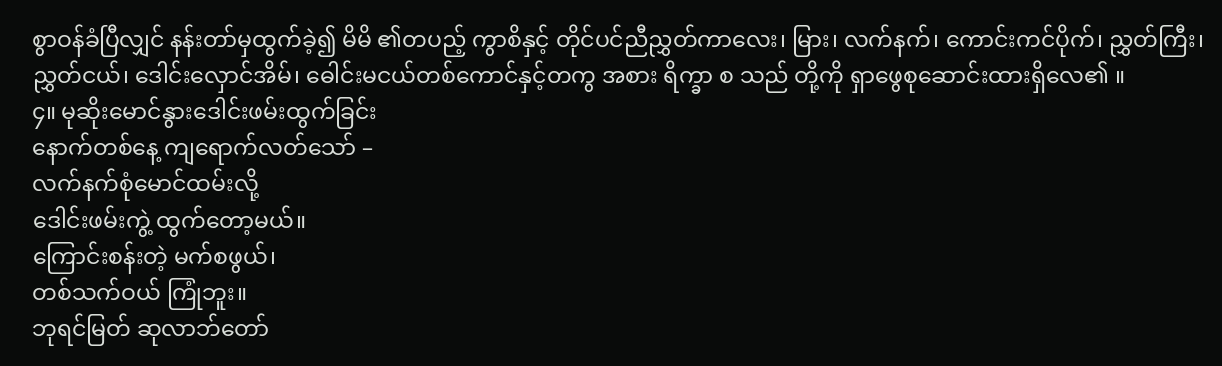စွာဝန်ခံပြီလျှင် နန်းတာ်မှထွက်ခဲ့၍ မိမိ ၏တပည့် ကွာစိနှင့် တိုင်ပင်ညီညွှတ်ကာလေး၊ မြား၊ လက်နက်၊ ကောင်းကင်ပိုက်၊ ညွှတ်ကြီး၊ ညွှတ်ငယ်၊ ဒေါင်းလှောင်အိမ်၊ ဓေါင်းမငယ်တစ်ကောင်နှင့်တကွ အစား ရိက္ခာ စ သည် တို့ကို ရှာဖွေစုဆောင်းထားရှိလေ၏ ။
၄။ မုဆိုးမောင်နွားဒေါင်းဖမ်းထွက်ခြင်း
နောက်တစ်နေ့ ကျရောက်လတ်သော် –
လက်နက်စုံမောင်ထမ်းလို့
ဒေါင်းဖမ်းကွဲ့ ထွက်တော့မယ်။
ကြောင်းစန်းတဲ့ မက်စဖွယ်၊
တစ်သက်ဝယ် ကြုံဘူး။
ဘုရင်မြတ် ဆုလာဘ်တော်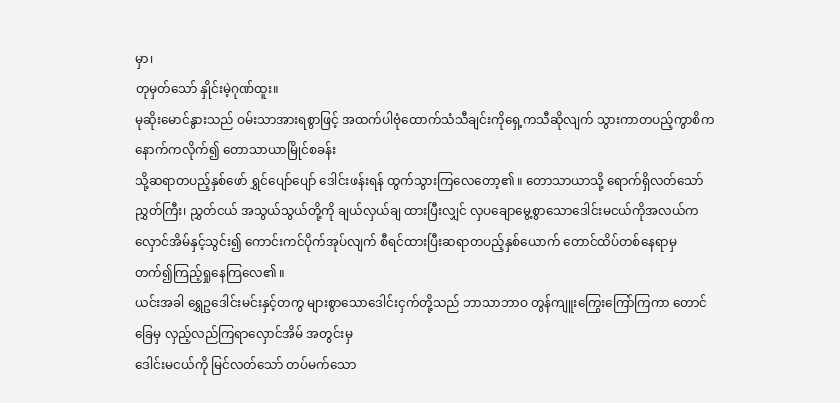မှာ၊
တုမှတ်သော် နှိုင်းမဲ့ဂုဏ်ထူး။
မုဆိုးမောင်နွားသည် ဝမ်းသာအားရစွာဖြင့် အထက်ပါဗုံထောက်သံသီချင်းကိုရှေ့ကသီဆိုလျက် သွားကာတပည့်ကွာစိက နောက်ကလိုက်၍ တောသာယာမြိုင်စခန်း
သို့ဆရာတပည့်နှစ်ဖော် ရွှင်ပျော်ပျော် ဒေါင်းဖန်းရန် ထွက်သွားကြလေတော့၏ ။ တောသာယာသို့ ရောက်ရှိလတ်သော် ညွှတ်ကြီး၊ ညွှတ်ငယ် အသွယ်သွယ်တို့ကို ချယ်လှယ်ချ ထားပြီးလျှင် လှပချောမွေ့စွာသောဒေါင်းမငယ်ကိုအလယ်ကလှောင်အိမ်နှင့်သွင်း၍ ကောင်းကင်ပိုက်အုပ်လျက် စီရင်ထားပြီးဆရာတပည့်နှစ်ယောက် တောင်ထိပ်တစ်နေရာမှ တက်၍ကြည့်ရှုနေကြလေ၏ ။
ယင်းအခါ ရွှေဥဒေါင်းမင်းနှင့်တကွ များစွာသောဒေါင်းငှက်တို့သည် ဘာသာဘာဝ တွန်ကျူးကြွေးကြော်ကြကာ တောင်ခြေမှ လှည့်လည်ကြရာလှောင်အိမ် အတွင်းမှ
ဒေါင်းမငယ်ကို မြင်လတ်သော် တပ်မက်သော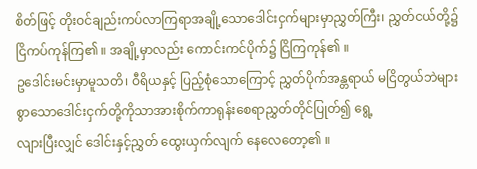စိတ်ဖြင့် တိုးဝင်ချည်းကပ်လာကြရာအချို့သောဒေါင်းငှက်များမှာညွှတ်ကြီး၊ ညွှတ်ငယ်တို့၌ ငြိကပ်ကုန်ကြ၏ ။ အချို့မှာလည်း ကောင်းကင်ပိုက်၌ ငြိကြကုန်၏ ။
ဥဒေါင်းမင်းမှာမူသတိ၊ ဝီရိယနှင့် ပြည့်စုံသောကြောင့် ညွှတ်ပိုက်အန္တရာယ် မငြိတွယ်ဘဲများစွာသောဒေါင်းငှက်တို့ကိုသာအားစိုက်ကာရုန်းစေရာညွှတ်တိုင်ပြုတ်၍ ရွေ့
လျားပြီးလျှင် ဒေါင်းနှင့်ညွှတ် ထွေးယှက်လျက် နေလေတော့၏ ။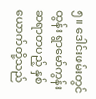၅။ ဒေါင်းဖမ်းတွင်ထွန်း ရွာမော်ကွန်း
ဆရာတပည့် နှစ်ယောက်တို့သည်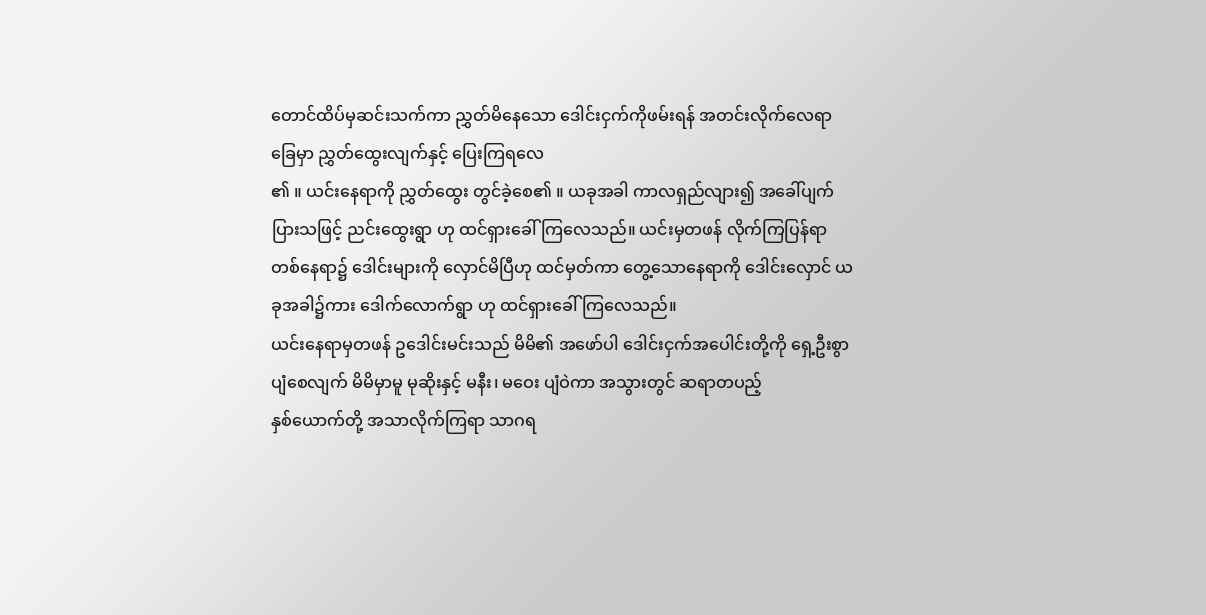တောင်ထိပ်မှဆင်းသက်ကာ ညွှတ်မိနေသော ဒေါင်းငှက်ကိုဖမ်းရန် အတင်းလိုက်လေရာ ခြေမှာ ညွှတ်ထွေးလျက်နှင့် ပြေးကြရလေ
၏ ။ ယင်းနေရာကို ညွှတ်ထွေး တွင်ခဲ့စေ၏ ။ ယခုအခါ ကာလရှည်လျား၍ အခေါ်ပျက်ပြားသဖြင့် ညင်းထွေးရွာ ဟု ထင်ရှားခေါ်ကြလေသည်။ ယင်းမှတဖန် လိုက်ကြပြန်ရာ
တစ်နေရာ၌ ဒေါင်းများကို လှောင်မိပြီဟု ထင်မှတ်ကာ တွေ့သောနေရာကို ဒေါင်းလှောင် ယခုအခါ၌ကား ဒေါက်လောက်ရွာ ဟု ထင်ရှားခေါ်ကြလေသည်။
ယင်းနေရာမှတဖန် ဥဒေါင်းမင်းသည် မိမိ၏ အဖော်ပါ ဒေါင်းငှက်အပေါင်းတို့ကို ရှေ့ဦးစွာပျံစေလျက် မိမိမှာမူ မုဆိုးနှင့် မနီး၊ မဝေး ပျံဝဲကာ အသွားတွင် ဆရာတပည့်
နှစ်ယောက်တို့ အသာလိုက်ကြရာ သာဂရ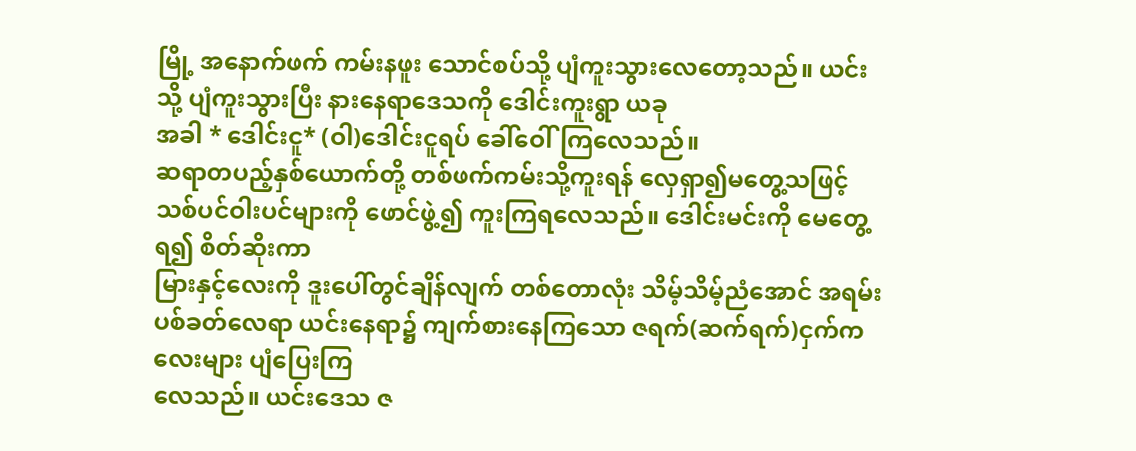မြို့ အနောက်ဖက် ကမ်းနဖူး သောင်စပ်သို့ ပျံကူးသွားလေတော့သည်။ ယင်းသို့ ပျံကူးသွားပြီး နားနေရာဒေသကို ဒေါင်းကူးရွာ ယခု
အခါ * ဒေါင်းငူ* (ဝါ)ဒေါင်းငူရပ် ခေါ်ဝေါ်ကြလေသည်။
ဆရာတပည့်နှစ်ယောက်တို့ တစ်ဖက်ကမ်းသို့ကူးရန် လှေရှာ၍မတွေ့သဖြင့် သစ်ပင်ဝါးပင်များကို ဖောင်ဖွဲ့၍ ကူးကြရလေသည်။ ဒေါင်းမင်းကို မေတွေ့ရ၍ စိတ်ဆိုးကာ
မြားနှင့်လေးကို ဒူးပေါ်တွင်ချိန်လျက် တစ်တောလုံး သိမ့်သိမ့်ညံအောင် အရမ်းပစ်ခတ်လေရာ ယင်းနေရာ၌ ကျက်စားနေကြသော ဇရက်(ဆက်ရက်)ငှက်ကလေးများ ပျံပြေးကြ
လေသည်။ ယင်းဒေသ ဇ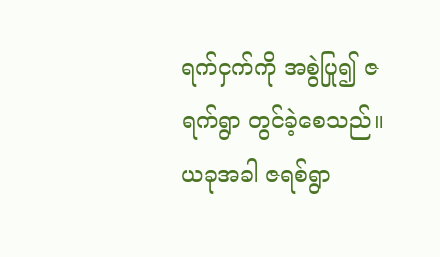ရက်ငှက်ကို အစွဲပြု၍ ဇရက်ရွာ တွင်ခဲ့စေသည်။ ယခုအခါ ဇရစ်ရွာ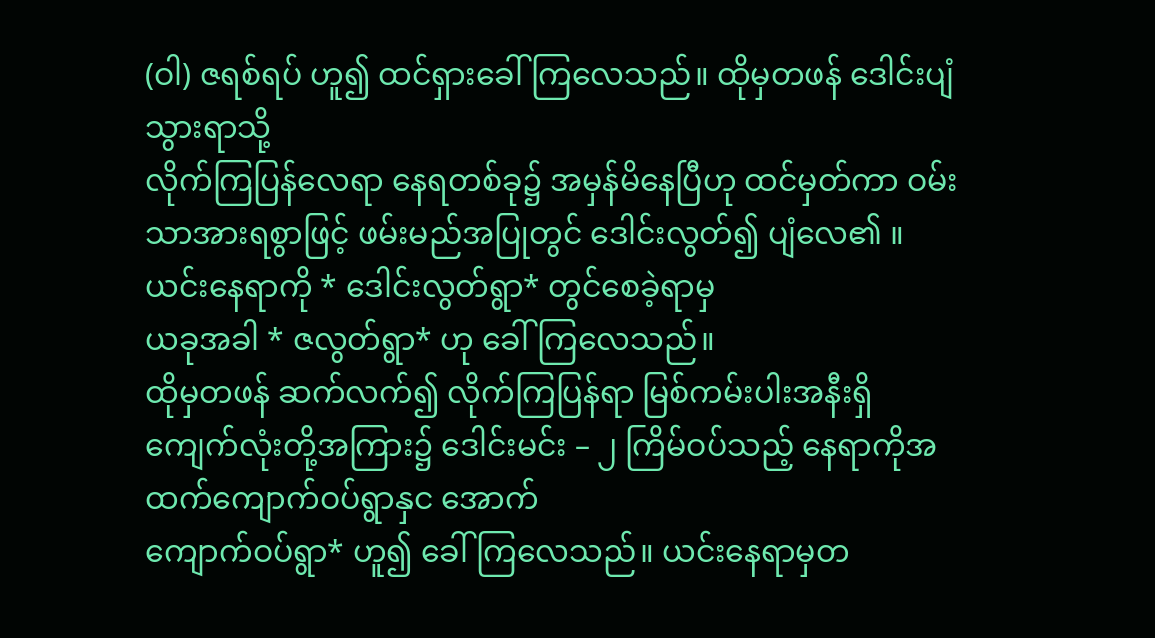(ဝါ) ဇရစ်ရပ် ဟူ၍ ထင်ရှားခေါ်ကြလေသည်။ ထိုမှတဖန် ဒေါင်းပျံသွားရာသို့
လိုက်ကြပြန်လေရာ နေရတစ်ခု၌ အမှန်မိနေပြီဟု ထင်မှတ်ကာ ဝမ်းသာအားရစွာဖြင့် ဖမ်းမည်အပြုတွင် ဒေါင်းလွတ်၍ ပျံလေ၏ ။ ယင်းနေရာကို * ဒေါင်းလွတ်ရွာ* တွင်စေခဲ့ရာမှ
ယခုအခါ * ဇလွတ်ရွာ* ဟု ခေါ်ကြလေသည်။
ထိုမှတဖန် ဆက်လက်၍ လိုက်ကြပြန်ရာ မြစ်ကမ်းပါးအနီးရှိ ကျေက်လုံးတို့အကြား၌ ဒေါင်းမင်း – ၂ ကြိမ်ဝပ်သည့် နေရာကိုအထက်ကျောက်ဝပ်ရွာနှင အောက်
ကျောက်ဝပ်ရွာ* ဟူ၍ ခေါ်ကြလေသည်။ ယင်းနေရာမှတ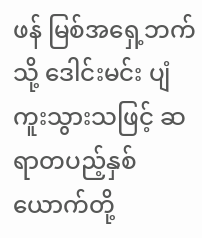ဖန် မြစ်အရှေ့ဘက်သို့ ဒေါင်းမင်း ပျံကူးသွားသဖြင့် ဆရာတပည့်နှစ်ယောက်တို့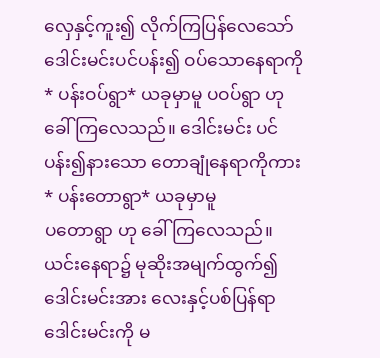လှေနှင့်ကူး၍ လိုက်ကြပြန်လေသော်
ဒေါင်းမင်းပင်ပန်း၍ ဝပ်သောနေရာကို * ပန်းဝပ်ရွာ* ယခုမှာမူ ပဝပ်ရွာ ဟု ခေါ်ကြလေသည်။ ဒေါင်းမင်း ပင်ပန်း၍နားသော တောချုံနေရာကိုကား * ပန်းတောရွာ* ယခုမှာမူ
ပတောရွာ ဟု ခေါ်ကြလေသည်။
ယင်းနေရာ၌ မုဆိုးအမျက်ထွက်၍ ဒေါင်းမင်းအား လေးနှင့်ပစ်ပြန်ရာ ဒေါင်းမင်းကို မ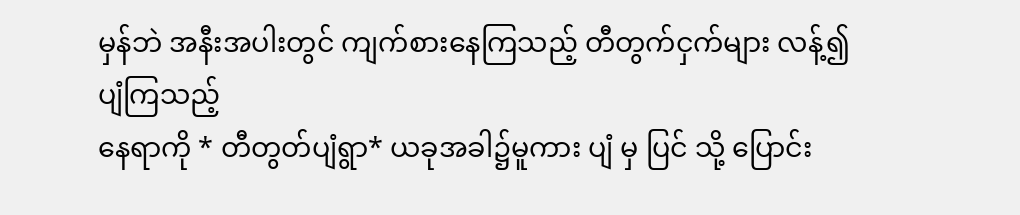မှန်ဘဲ အနီးအပါးတွင် ကျက်စားနေကြသည့် တီတွက်ငှက်များ လန့်၍ ပျံကြသည့်
နေရာကို * တီတွတ်ပျံရွာ* ယခုအခါ၌မူကား ပျံ မှ ပြင် သို့ ပြောင်း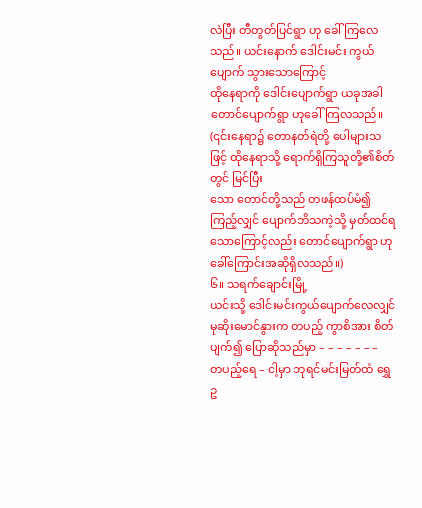လဲပြီး တီတွတ်ပြင်ရွာ ဟု ခေါ်ကြလေသည်။ ယင်းနောက် ဒေါင်းမင်း ကွယ်ပျောက် သွားသောကြောင့်
ထိုနေရာကို ဒေါင်းပျောက်ရွာ ယခုအခါ တောင်ပျောက်ရွာ ဟုခေါ်ကြလသည်။ (၎င်းနေရာ၌ တောနတ်ရဲတို့ ပေါများသဖြင့် ထိုနေရာသို့ ရောက်ရှိကြသူတို့၏စိတ်တွင် မြင်ပြီး
သော တောင်တို့သည် တဖန်ထပ်မံ၍ကြည့်လျှင် ပျောက်ဘိသကဲ့သို့ မှတ်ထင်ရသောကြောင့်လည်း တောင်ပျောက်ရွာ ဟု ခေါ်ကြောင်းအဆိုရှိလသည်။)
၆။ သရက်ချောင်းမြို့
ယင်းသို့ ဒေါင်းမင်းကွယ်ပျောက်လေလျှင် မုဆိုးမောင်နွားက တပည့် ကွာစိအား စိတ်ပျက်၍ ပြောဆိုသည်မှာ – – – – – – –
တပည့်ရေ – ငါ့မှာ ဘုရင်မင်းမြတ်ထံ ရွှေဥ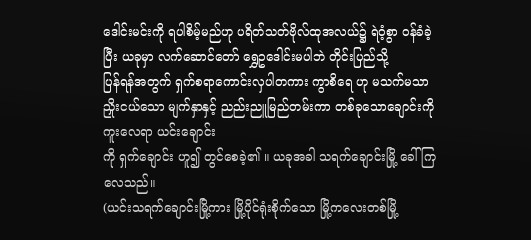ဒေါင်းမင်းကို ရပါစိမ့်မည်ဟု ပရိတ်သတ်ဗိုလ်ထုအလယ်၌ ရဲဝံ့စွာ ဝန်ခံခဲ့ပြီး ယခုမှာ လက်ဆောင်တော် ရွှေဥဒေါင်းမပါဘဲ တိုင်းပြည်သို့
ပြန်ရန်အတွက် ရှက်စရာကောင်းလှပါတကား ကွာစိရေ ဟု မသက်မသာ ညှိုးငယ်သော မျက်နှာနှင့် ညည်းညူမြည်တမ်းကာ တစ်ခုသောချောင်းကိုကူးလေရာ ယင်းချောင်း
ကို ရှက်ချောင်း ဟူ၍ တွင်စေခဲ့၏ ။ ယခုအခါ သရက်ချောင်းမြို့ ခေါ်ကြလေသည်။
(ယင်းသရက်ချောင်းမြို့ကား မြို့ပိုင်ရုံးစိုက်သော မြို့ကလေးတစ်မြို့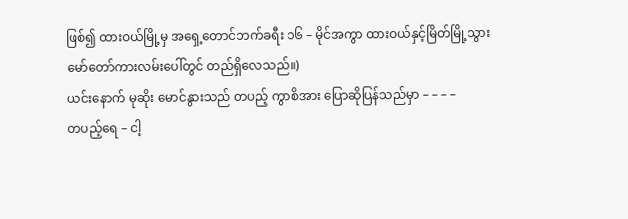ဖြစ်၍ ထားဝယ်မြို့မှ အရှေ့တောင်ဘက်ခရီး ၁၆ – မိုင်အကွာ ထားဝယ်နှင့်မြိတ်မြို့သွား
မော်တော်ကားလမ်းပေါ်တွင် တည်ရှိလေသည်။)
ယင်းနောက် မုဆိုး မောင်နွားသည် တပည့် ကွာစိအား ပြောဆိုပြန်သည်မှာ – – – –
တပည့်ရေ – ငါ့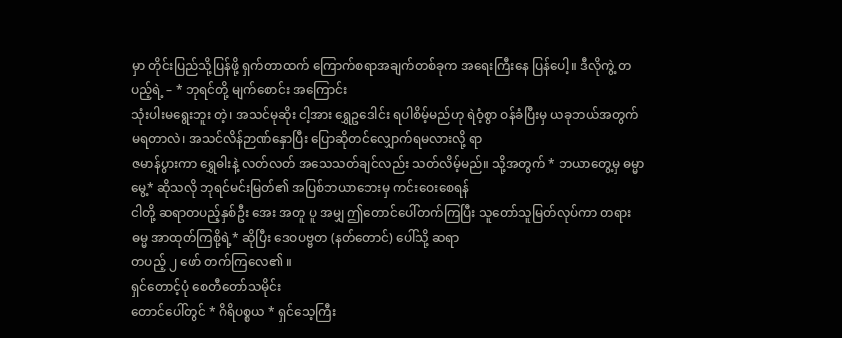မှာ တိုင်းပြည်သို့ပြန်ဖို့ ရှက်တာထက် ကြောက်စရာအချက်တစ်ခုက အရေးကြီးနေ ပြန်ပေါ့။ ဒီလိုကွဲ့ တပည့်ရဲ့ – * ဘုရင်တို့ မျက်စောင်း အကြောင်း
သုံးပါးမရွေးဘူး တဲ့၊ အသင်မုဆိုး ငါ့အား ရွှေဥဒေါင်း ရပါစိမ့်မည်ဟု ရဲဝံ့စွာ ဝန်ခံပြီးမှ ယခုဘယ်အတွက်မရတာလဲ၊ အသင်လိန်ဉာဏ်နှောပြီး ပြောဆိုတင်လျှောက်ရမလားလို့ ရာ
ဇမာန်ပွားကာ ရွှေဓါးနဲ့ လတ်လတ် အသေသတ်ချင်လည်း သတ်လိမ့်မည်။ သို့အတွက် * ဘယာတွေ့မှ ဓမ္မာမွေ့* ဆိုသလို ဘုရင်မင်းမြတ်၏ အပြစ်ဘယာဘေးမှ ကင်းဝေးစေရန်
ငါတို့ ဆရာတပည့်နှစ်ဦး အေး အတူ ပူ အမျှ ဤတောင်ပေါ်တက်ကြပြီး သူတော်သူမြတ်လုပ်ကာ တရားဓမ္မ အာထုတ်ကြစို့ရဲ့* ဆိုပြီး ဒေဝပဗ္ဗတ (နတ်တောင်) ပေါ်သို့ ဆရာ
တပည့် ၂ ဖော် တက်ကြလေ၏ ။
ရှင်တောင့်ပုံ စေတီတော်သမိုင်း
တောင်ပေါ်တွင် * ဂိရိပစ္စယ * ရှင်သေ့ကြီး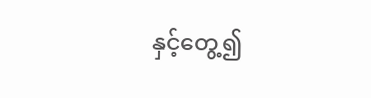နှင့်တွေ့၍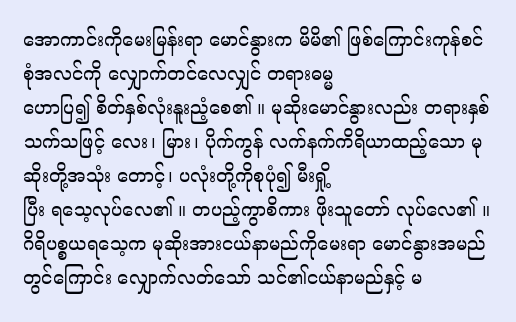အောကာင်းကိုမေးမြန်းရာ မောင်နွားက မိမိ၏ ဖြစ်ကြောင်းကုန်စင် စုံအလင်ကို လျှောက်တင်လေလျှင် တရားဓမ္မ
ဟောပြ၍ စိတ်နှစ်လုံးနူးညံ့စေ၏ ။ မုဆိုးမောင်နွားလည်း တရားနှစ်သက်သဖြင့် လေး၊ မြား၊ ပိုက်ကွန် လက်နက်ကိရိယာထည့်သော မုဆိုးတို့အသုံး တောင့်၊ ပလုံးတို့ကိုစုပုံ၍ မီးရှို့
ပြီး ရသေ့လုပ်လေ၏ ။ တပည့်ကွာစိကား ဖိုးသူတော် လုပ်လေ၏ ။
ဂိရိပစ္စယရသေ့က မုဆိုးအားငယ်နာမည်ကိုမေးရာ မောင်နွားအမည်တွင်ကြောင်း လျှောက်လတ်သော် သင်၏ငယ်နာမည်နှင့် မ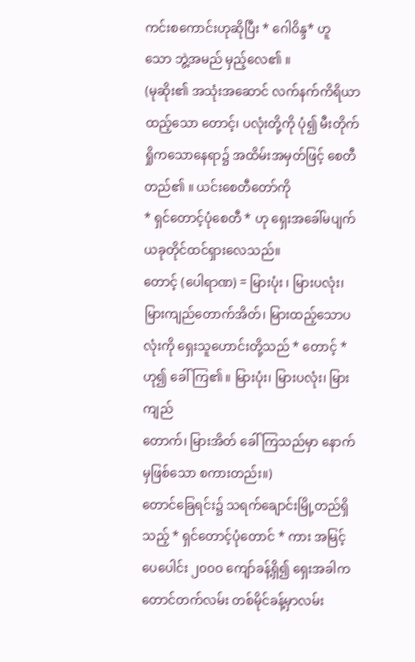ကင်းစကောင်းဟုဆိုပြီး * ဂေါဝိန္ဒ* ဟူ
သော ဘွဲ့အမည် မှည့်လေ၏ ။
(မုဆိုး၏ အသုံးအဆောင် လက်နက်ကိရိယာထည့်သော တောင့်၊ ပလုံးတို့ကို ပုံ၍ မီးတိုက်ရှိုကသောနေရာ၌ အထိမ်းအမှတ်ဖြင့် စေတီတည်၏ ။ ယင်းစေတီတော်ကို
* ရှင်တောင့်ပုံစေတီ * ဟု ရှေးအခေါ်မပျက် ယခုတိုင်ထင်ရှားလေသည်။
တောင့် (ပေါရာဏ) = မြားပုံး ၊ မြားပလုံး၊ မြားကျည်တောက်အိတ်၊ မြားထည့်သောပလုံးကို ရှေးသူဟောင်းတို့သည် * တောင့် * ဟု၍ ခေါ်ကြ၏ ။ မြားပုံး၊ မြားပလုံး၊ မြားကျည်
တောက်၊ မြားအိတ် ခေါ်ကြသည်မှာ နောက်မှဖြစ်သော စကားတည်း။)
တောင်ခြေရင်း၌ သရက်ချောင်းမြို့တည်ရှိသည့် * ရှင်တောင့်ပုံတောင် * ကား အမြင့်ပေပေါင်း ၂၀၀ဝ ကျော်ခန့်ရှိ၍ ရှေးအခါကတောင်တက်လမ်း တစ်မိုင်ခန့်မှာလမ်း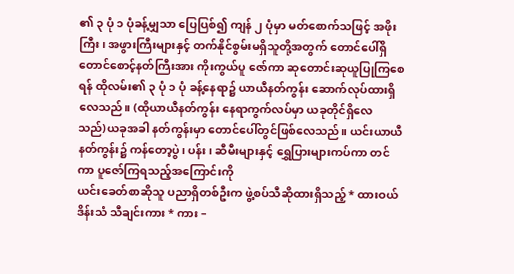၏ ၃ ပုံ ၁ ပုံခန့်မျှသာ ပြေပြစ်၍ ကျန် ၂ ပုံမှာ မတ်စောက်သဖြင့် အဖိုးကြီး၊ အဖွားကြီးများနှင့် တက်နိုင်စွမ်းမရှိသူတို့အတွက် တောင်ပေါ်ရှိ တောင်စောင့်နတ်ကြီးအား ကိုးကွယ်ပူ ဇော်ကာ ဆုတောင်းဆုယူပြုကြစေရန် ထိုလမ်း၏ ၃ ပုံ ၁ ပုံ ခန့်နေရာ၌ ယာယီနတ်ကွန်း ဆောက်လုပ်ထားရှိလေသည်။ (ထိုယာယီနတ်ကွန်း နေရာကွက်လပ်မှာ ယခုတိုင်ရှိလေ
သည်)ယခုအခါ နတ်ကွန်းမှာ တောင်ပေါ်တွင်ဖြစ်လေသည်။ ယင်းယာယီနတ်ကွန်း၌ ကန်တော့ပွဲ၊ ပန်း၊ ဆီမီးများနှင့် ရွှေပြားများကပ်ကာ တင်ကာ ပူဇော်ကြရသည့်အကြောင်းကို
ယင်းခေတ်စာဆိုသူ ပညာရှိတစ်ဦးက ဖွဲ့စပ်သီဆိုထားရှိသည့် * ထားဝယ်ဒိန်းသံ သီချင်းကား * ကား –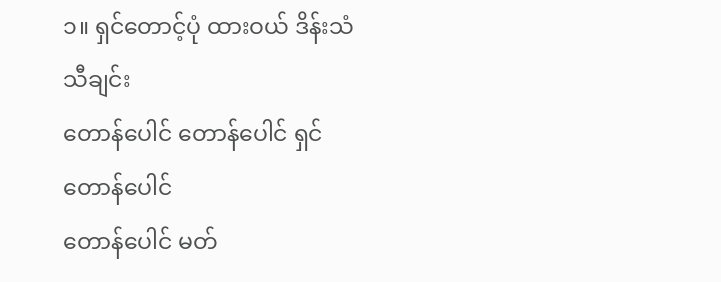၁။ ရှင်တောင့်ပုံ ထားဝယ် ဒိန်းသံသီချင်း
တောန်ပေါင် တောန်ပေါင် ရှင်တောန်ပေါင်
တောန်ပေါင် မတ်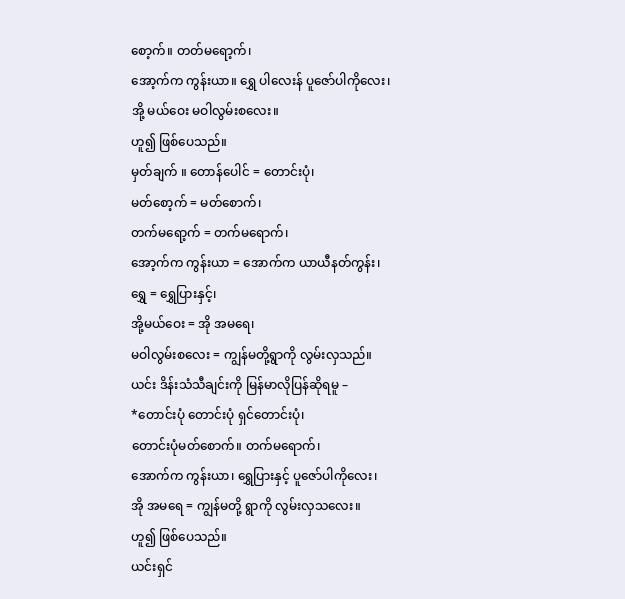စော့က်။ တတ်မရော့က်၊
အော့က်က ကွန်းယာ။ ရွှေ ပါလေးန် ပူဇော်ပါကိုလေး၊
အို့ မယ်ဝေး မဝါလွမ်းစလေး။
ဟူ၍ ဖြစ်ပေသည်။
မှတ်ချက် ။ တောန်ပေါင် = တောင်းပုံ၊
မတ်စော့က် = မတ်စောက်၊
တက်မရော့က် = တက်မရောက်၊
အော့က်က ကွန်းယာ = အောက်က ယာယီနတ်ကွန်း၊
ရွှေ = ရွှေပြားနှင့်၊
အို့မယ်ဝေး = အို အမရေ၊
မဝါလွမ်းစလေး = ကျွန်မတို့ရွာကို လွမ်းလှသည်။
ယင်း ဒိန်းသံသီချင်းကို မြန်မာလိုပြန်ဆိုရမူ –
*တောင်းပုံ တောင်းပုံ ရှင်တောင်းပုံ၊
တောင်းပုံမတ်စောက်။ တက်မရောက်၊
အောက်က ကွန်းယာ၊ ရွှေပြားနှင့် ပူဇော်ပါကိုလေး၊
အို အမရေ = ကျွန်မတို့ ရွာကို လွမ်းလှသလေး။
ဟူ၍ ဖြစ်ပေသည်။
ယင်းရှင်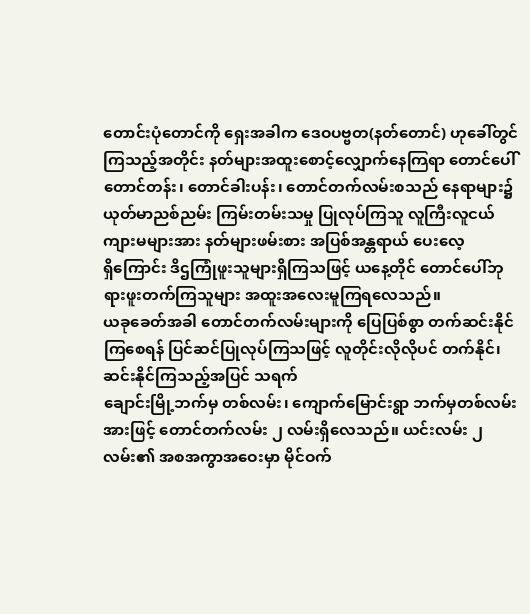တောင်းပုံတောင်ကို ရှေးအခါက ဒေဝပဗ္ဗတ(နတ်တောင်) ဟုခေါ်တွင်ကြသည့်အတိုင်း နတ်များအထူးစောင့်လျှောက်နေကြရာ တောင်ပေါ်တောင်တန်း၊ တောင်ခါးပန်း၊ တောင်တက်လမ်းစသည် နေရာများ၌ ယုတ်မာညစ်ညမ်း ကြမ်းတမ်းသမှု ပြုလုပ်ကြသူ လူကြီးလူငယ် ကျားမများအား နတ်များဖမ်းစား အပြစ်အန္တရာယ် ပေးလေ့
ရှိကြောင်း ဒိဌကြုံဖူးသူများရှိကြသဖြင့် ယနေ့တိုင် တောင်ပေါ်ဘုရားဖူးတက်ကြသူများ အထူးအလေးမူကြရလေသည်။
ယခုခေတ်အခါ တောင်တက်လမ်းများကို ပြေပြစ်စွာ တက်ဆင်းနိုင်ကြစေရန် ပြင်ဆင်ပြုလုပ်ကြသဖြင့် လူတိုင်းလိုလိုပင် တက်နိုင်၊ဆင်းနိုင်ကြသည့်အပြင် သရက်
ချောင်းမြို့ဘက်မှ တစ်လမ်း၊ ကျောက်မြောင်းရွာ ဘက်မှတစ်လမ်းအားဖြင့် တောင်တက်လမ်း ၂ လမ်းရှိလေသည်။ ယင်းလမ်း ၂ လမ်း၏ အစအကွာအဝေးမှာ မိုင်ဝက်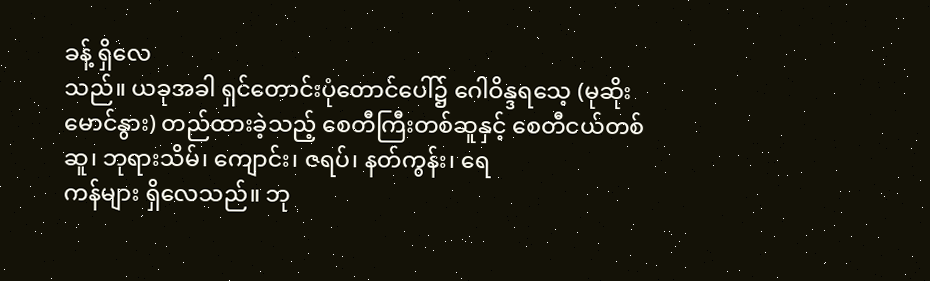ခန့် ရှိလေ
သည်။ ယခုအခါ ရှင်တောင်းပုံတောင်ပေါ်၌ ဂေါဝိန္ဒရသေ့ (မုဆိုးမောင်နွား) တည်ထားခဲ့သည့် စေတီကြီးတစ်ဆူနှင့် စေတီငယ်တစ်ဆူ၊ ဘုရားသိမ်၊ ကျောင်း၊ ဇရပ်၊ နတ်ကွန်း၊ ရေ
ကန်များ ရှိလေသည်။ ဘု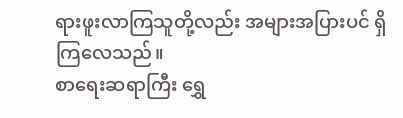ရားဖူးလာကြသူတို့လည်း အများအပြားပင် ရှိကြလေသည်။
စာရေးဆရာကြီး ရွှေ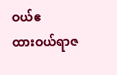ဝယ်ဧ
ထားဝယ်ရာဇ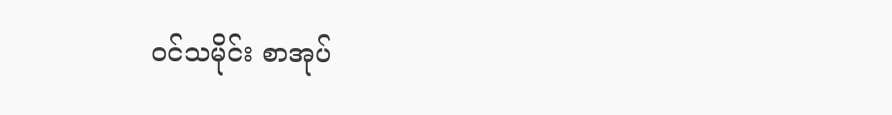ဝင်သမိုင်း စာအုပ်